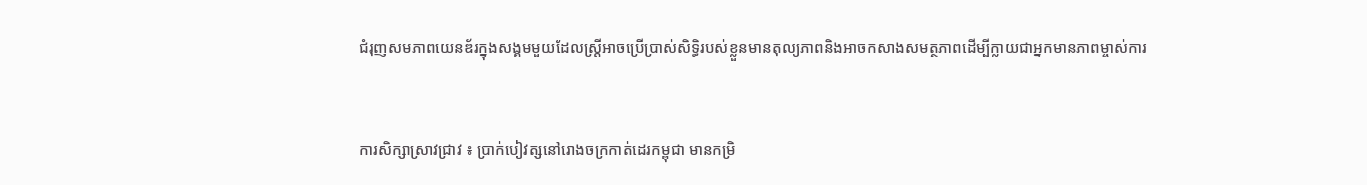ជំរុញសមភាពយេនឌ័រក្នុងសង្គមមួយដែលស្ត្រីអាចប្រើប្រាស់សិទ្ធិរបស់ខ្លួនមានតុល្យភាពនិងអាចកសាងសមត្ថភាពដើម្បីក្លាយជាអ្នកមានភាពម្ចាស់ការ


ការសិក្សាស្រាវជ្រាវ ៖ ប្រាក់បៀវត្សនៅរោងចក្រកាត់ដេរកម្ពុជា មានកម្រិ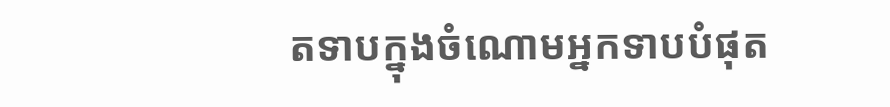តទាបក្នុងចំណោមអ្នកទាបបំផុត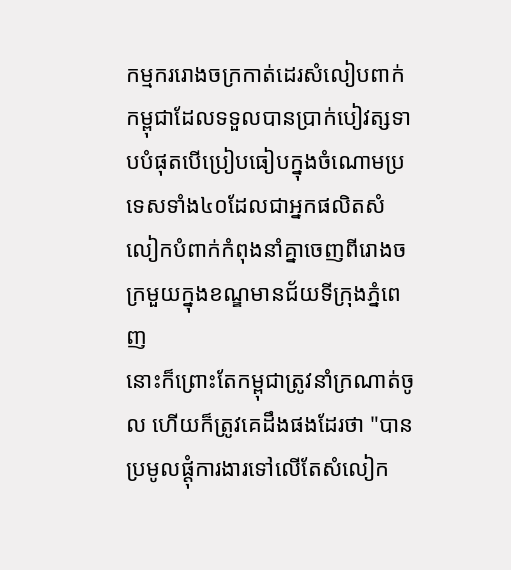កម្មកររោងចក្រកាត់ដេរសំលៀបពាក់កម្ពុជាដែលទទួលបានប្រាក់បៀវត្សទាបបំផុតបើប្រៀបធៀបក្នុងចំណោមប្រទេសទាំង៤០ដែលជាអ្នកផលិតសំលៀកបំពាក់កំពុងនាំគ្នាចេញពីរោងចក្រមួយក្នុងខណ្ឌមានជ័យទីក្រុងភ្នំពេញ
នោះក៏ព្រោះតែកម្ពុជាត្រូវនាំក្រណាត់ចូល ហើយក៏ត្រូវគេដឹងផងដែរថា "បានប្រមូលផ្ដុំការងារទៅលើតែសំលៀក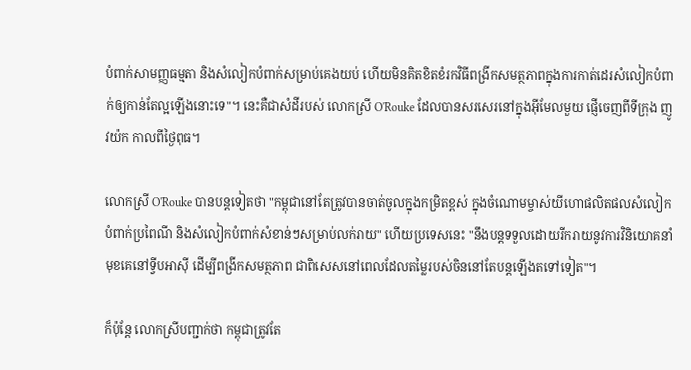បំពាក់សាមញ្ញធម្មតា និងសំលៀកបំពាក់សម្រាប់គេងយប់ ហើយមិនគិតខិតខំរកវិធីពង្រីកសមត្ថភាពក្នុងការកាត់ដេរសំលៀកបំពាក់ឲ្យកាន់តែល្អឡើងនោះទេ"។ នេះគឺជាសំដីរបស់ លោកស្រី O'Rouke ដែលបានសរសេរនៅក្នុងអ៊ីមែលមួយ ផ្ញើចេញពីទីក្រុង ញូវយ៉ក កាលពីថ្ងៃពុធ។

លោកស្រី O'Rouke បានបន្តទៀតថា "កម្ពុជានៅតែត្រូវបានចាត់ចូលក្នុងកម្រិតខ្ពស់ ក្នុងចំណោមម្ចាស់យីហោផលិតផលសំលៀកបំពាក់ប្រពៃណី និងសំលៀកបំពាក់សំខាន់ៗសម្រាប់លក់រាយ" ហើយប្រទេសនេះ "នឹងបន្តទទួលដោយរីករាយនូវការវិនិយោគនាំមុខគេនៅទ្វីបអាស៊ី ដើម្បីពង្រីកសមត្ថភាព ជាពិសេសនៅពេលដែលតម្លៃរបស់ចិននៅតែបន្តឡើងតទៅទៀត"។

ក៏ប៉ុន្តែ លោកស្រីបញ្ជាក់ថា កម្ពុជាត្រូវតែ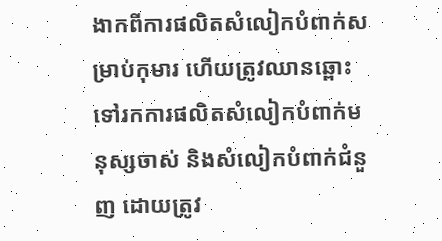ងាកពីការផលិតសំលៀកបំពាក់សម្រាប់កុមារ ហើយត្រូវឈានឆ្ពោះទៅរកការផលិតសំលៀកបំពាក់មនុស្សចាស់ និងសំលៀកបំពាក់ជំនួញ ដោយត្រូវ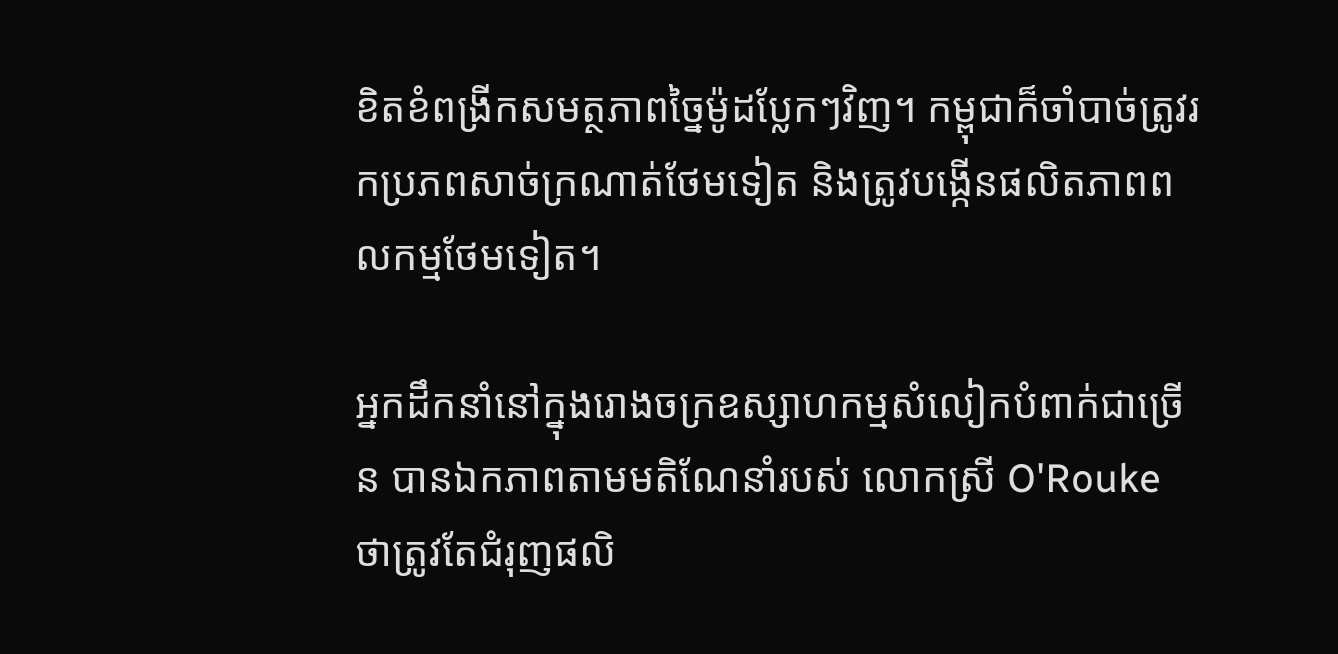ខិតខំពង្រីកសមត្ថភាពច្នៃម៉ូដប្លែកៗវិញ។ កម្ពុជាក៏ចាំបាច់ត្រូវរកប្រភពសាច់ក្រណាត់ថែមទៀត និងត្រូវបង្កើនផលិតភាពពលកម្មថែមទៀត។

អ្នកដឹកនាំនៅក្នុងរោងចក្រឧស្សាហកម្មសំលៀកបំពាក់ជាច្រើន បានឯកភាពតាមមតិណែនាំរបស់ លោកស្រី O'Rouke ថាត្រូវតែជំរុញផលិ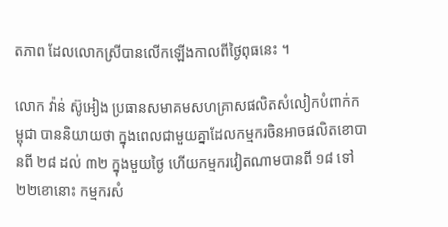តភាព ដែលលោកស្រីបានលើកឡើងកាលពីថ្ងៃពុធនេះ ។

លោក វ៉ាន់ ស៊ូអៀង ប្រធានសមាគមសហគ្រាសផលិតសំលៀកបំពាក់កម្ពុជា បាននិយាយថា ក្នុងពេលជាមួយគ្នាដែលកម្មករចិនអាចផលិតខោបានពី ២៨ ដល់ ៣២ ក្នុងមួយថ្ងៃ ហើយកម្មករវៀតណាមបានពី ១៨ ទៅ ២២ខោនោះ កម្មករសំ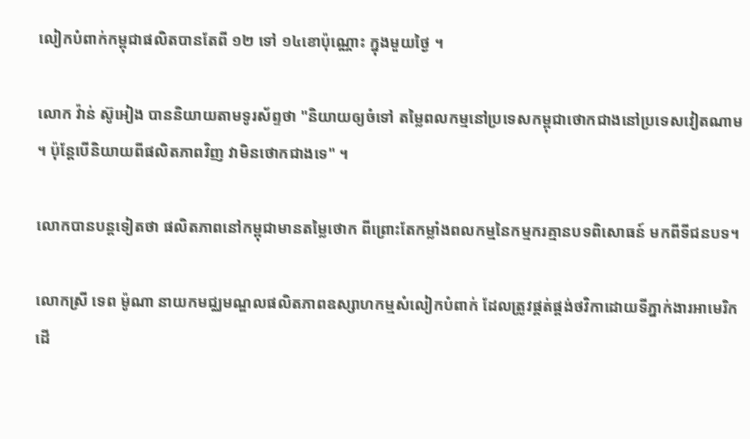លៀកបំពាក់កម្ពុជាផលិតបានតែពី ១២ ទៅ ១៤ខោប៉ុណ្ណោះ ក្នុងមួយថ្ងៃ ។

លោក វ៉ាន់ ស៊ូអៀង បាននិយាយតាមទូរស័ព្ទថា "និយាយឲ្យចំទៅ តម្លៃពលកម្មនៅប្រទេសកម្ពុជាថោកជាងនៅប្រទេសវៀតណាម ។ ប៉ុន្តែបើនិយាយពីផលិតភាពវិញ វាមិនថោកជាងទេ" ។

លោកបានបន្តទៀតថា ផលិតភាពនៅកម្ពុជាមានតម្លៃថោក ពីព្រោះតែកម្លាំងពលកម្មនៃកម្មករគ្មានបទពិសោធន៍ មកពីទីជនបទ។

លោកស្រី ទេព ម៉ូណា នាយកមជ្ឈមណ្ឌលផលិតភាពឧស្សាហកម្មសំលៀកបំពាក់ ដែលត្រូវផ្គត់ផ្គង់ថវិកាដោយទីភ្នាក់ងារអាមេរិកដើ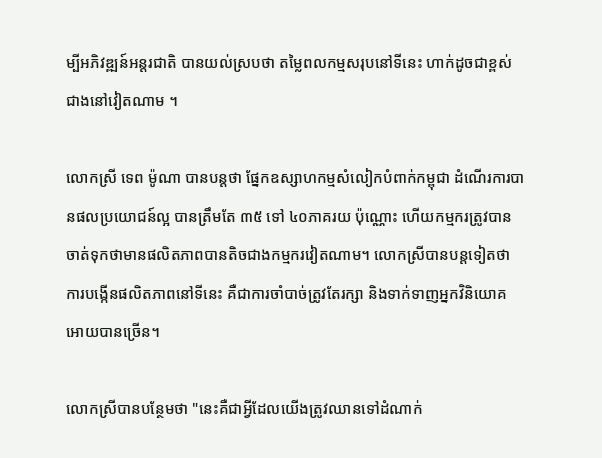ម្បីអភិវឌ្ឍន៍អន្តរជាតិ បានយល់ស្របថា តម្លៃពលកម្មសរុបនៅទីនេះ ហាក់ដូចជាខ្ពស់ជាងនៅវៀតណាម ។

លោកស្រី ទេព ម៉ូណា បានបន្តថា ផ្នែកឧស្សាហកម្មសំលៀកបំពាក់កម្ពុជា ដំណើរការបានផលប្រយោជន៍ល្អ បានត្រឹមតែ ៣៥ ទៅ ៤០ភាគរយ ប៉ុណ្ណោះ ហើយកម្មករត្រូវបានចាត់ទុកថាមានផលិតភាពបានតិចជាងកម្មករវៀតណាម។ លោកស្រីបានបន្តទៀតថា ការបង្កើនផលិតភាពនៅទីនេះ គឺជាការចាំបាច់ត្រូវតែរក្សា និងទាក់ទាញអ្នកវិនិយោគអោយបានច្រើន។

លោកស្រីបានបន្ថែមថា "នេះគឺជាអ្វីដែលយើងត្រូវឈានទៅដំណាក់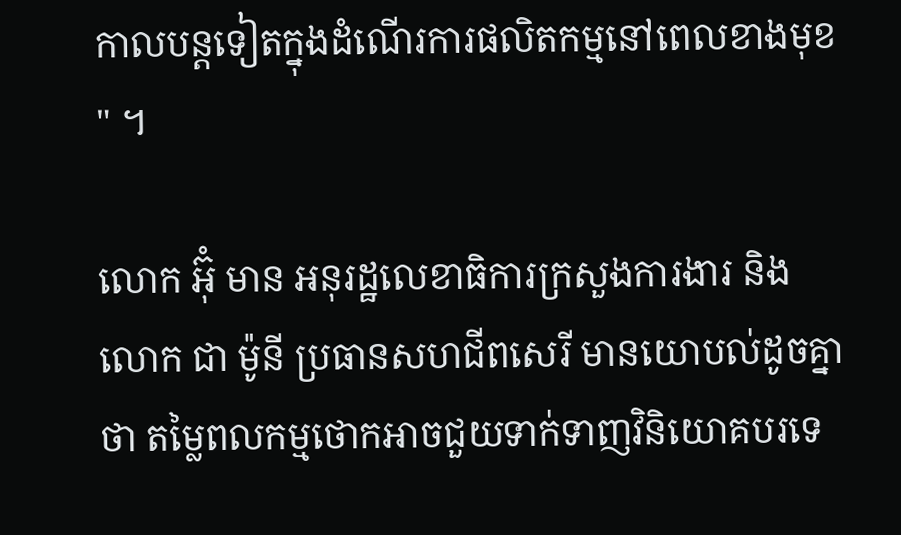កាលបន្តទៀតក្នុងដំណើរការផលិតកម្មនៅពេលខាងមុខ" ។

លោក អ៊ុំ មាន អនុរដ្ឋលេខាធិការក្រសួងការងារ និង លោក ជា ម៉ូនី ប្រធានសហជីពសេរី មានយោបល់ដូចគ្នាថា តម្លៃពលកម្មថោកអាចជួយទាក់ទាញវិនិយោគបរទេ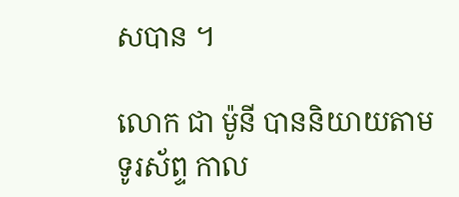សបាន ។

លោក ជា ម៉ូនី បាននិយាយតាមទូរស័ព្ទ កាល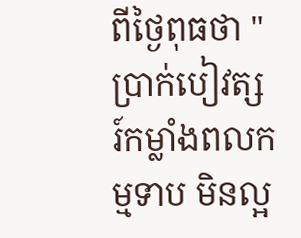ពីថ្ងៃពុធថា "ប្រាក់បៀវត្សរ៍កម្លាំងពលកម្មទាប មិនល្អ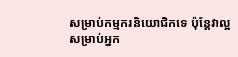សម្រាប់កម្មករនិយោជិកទេ ប៉ុន្តែវាល្អសម្រាប់អ្នក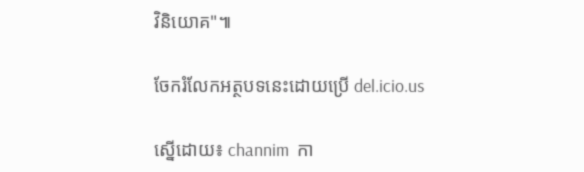វិនិយោគ"៕

ចែករំលែកអត្ថបទនេះដោយប្រើ del.icio.us

ស្នើដោយ៖ channim  កា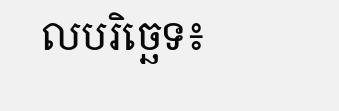លបរិច្ឆេទ៖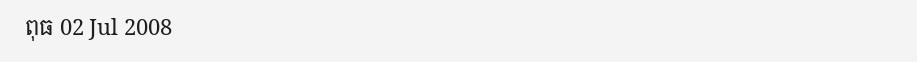ពុធ 02 Jul 2008